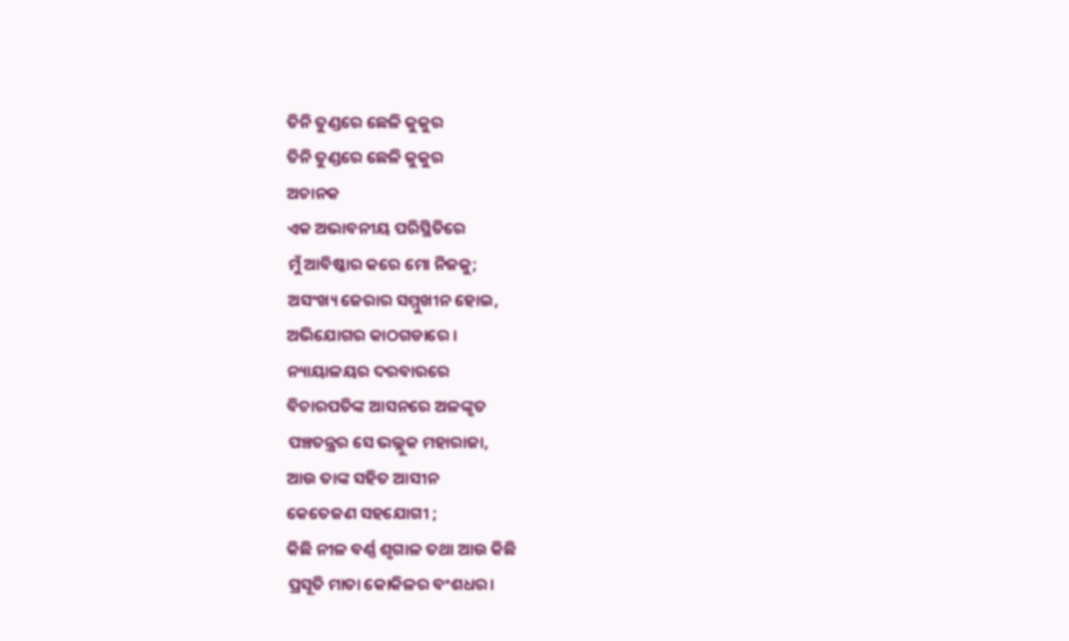ତିନି ତୁଣ୍ଡରେ ଛେଳି କୁକୁର
ତିନି ତୁଣ୍ଡରେ ଛେଳି କୁକୁର
ଅଚାନକ
ଏକ ଅଭାବନୀୟ ପରିସ୍ଥିତିରେ
ମୁଁ ଆବିଷ୍କାର କରେ ମୋ ନିଜକୁ;
ଅସଂଖ୍ୟ ଜେରାର ସମ୍ମୁଖୀନ ହୋଇ,
ଅଭିଯୋଗର କାଠଗଡାରେ ।
ନ୍ୟାୟାଳୟର ଦରବାରରେ
ବିଚାରପତିଙ୍କ ଆସନରେ ଅଳଙ୍କୃତ
ପଞ୍ଚତନ୍ତ୍ରର ସେ ଭଲ୍ଲୁକ ମହାରାଜା,
ଆଉ ତାଙ୍କ ସହିତ ଆସୀନ
କେତେଜଣ ସହଯୋଗୀ ;
କିଛି ନୀଳ ବର୍ଣ୍ଣ ଶୃଗାଳ ତଥା ଆଉ କିଛି
ପ୍ରସୂତି ମାତା କୋକିଳର ବଂଶଧର।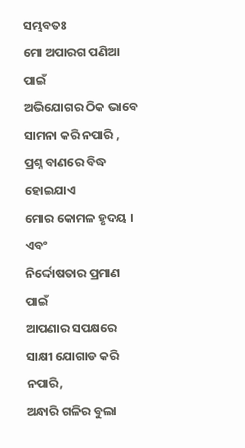ସମ୍ଭବତଃ
ମୋ ଅପାରଗ ପଣିଆ ପାଇଁ
ଅଭିଯୋଗର ଠିକ ଭାବେ
ସାମନା କରି ନପାରି ,
ପ୍ରଶ୍ନ ବାଣରେ ବିଦ୍ଧ ହୋଇଯାଏ
ମୋର କୋମଳ ହୃଦୟ ।
ଏବଂ
ନିର୍ଦ୍ଦୋଷତାର ପ୍ରମାଣ ପାଇଁ
ଆପଣାର ସପକ୍ଷରେ
ସାକ୍ଷୀ ଯୋଗାଡ କରି ନପାରି,
ଅନ୍ଧାରି ଗଳିର ବୁଲା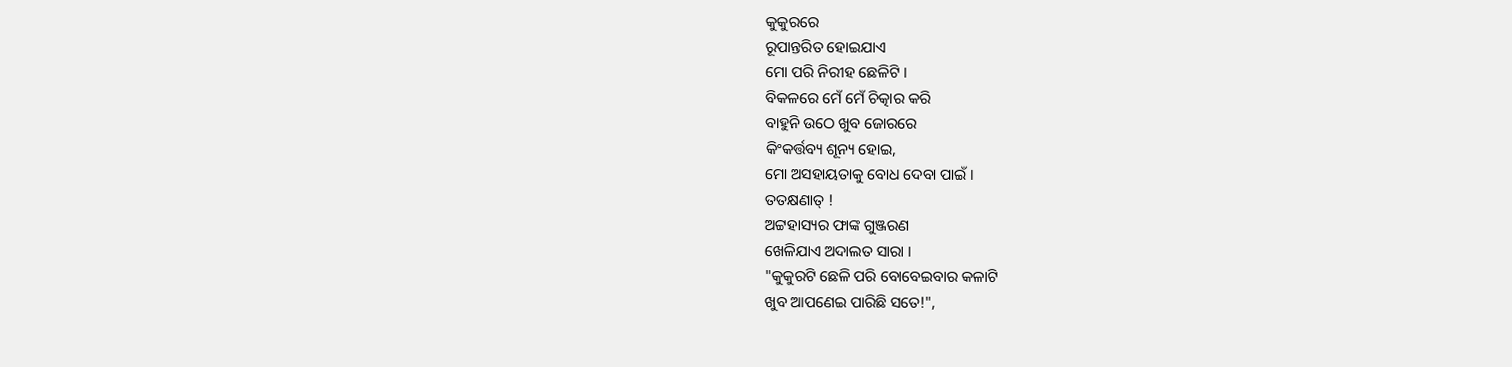କୁକୁରରେ
ରୂପାନ୍ତରିତ ହୋଇଯାଏ
ମୋ ପରି ନିରୀହ ଛେଳିଟି ।
ବିକଳରେ ମେଁ ମେଁ ଚିତ୍କାର କରି
ବାହୁନି ଉଠେ ଖୁବ ଜୋରରେ
କିଂକର୍ତ୍ତବ୍ୟ ଶୂନ୍ୟ ହୋଇ,
ମୋ ଅସହାୟତାକୁ ବୋଧ ଦେବା ପାଇଁ ।
ତତକ୍ଷଣାତ୍ !
ଅଟ୍ଟହାସ୍ୟର ଫାଙ୍କ ଗୁଞ୍ଜରଣ
ଖେଳିଯାଏ ଅଦାଲତ ସାରା ।
"କୁକୁରଟି ଛେଳି ପରି ବୋବେଇବାର କଳାଟି
ଖୁବ ଆପଣେଇ ପାରିଛି ସତେ!",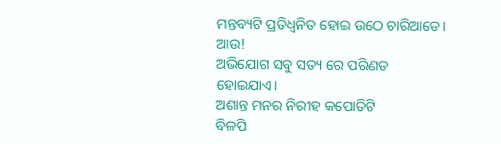ମନ୍ତବ୍ୟଟି ପ୍ରତିଧ୍ବନିତ ହୋଇ ଉଠେ ଚାରିଆଡେ।
ଆଉ!
ଅଭିଯୋଗ ସବୁ ସତ୍ୟ ରେ ପରିଣତ ହୋଇଯାଏ।
ଅଶାନ୍ତ ମନର ନିରୀହ କପୋତିଟି
ବିଳପି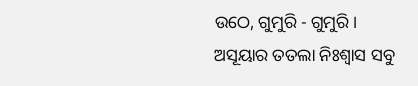ଉଠେ, ଗୁମୁରି - ଗୁମୁରି।
ଅସୂୟାର ତତଲା ନିଃଶ୍ୱାସ ସବୁ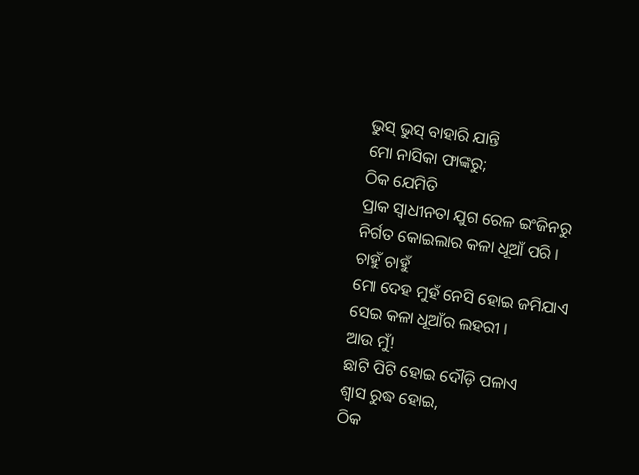ଭୁସ୍ ଭୁସ୍ ବାହାରି ଯାନ୍ତି
ମୋ ନାସିକା ଫାଙ୍କରୁ;
ଠିକ ଯେମିତି
ପ୍ରାକ ସ୍ୱାଧୀନତା ଯୁଗ ରେଳ ଇଂଜିନରୁ
ନିର୍ଗତ କୋଇଲାର କଳା ଧୂଆଁ ପରି ।
ଚାହୁଁ ଚାହୁଁ
ମୋ ଦେହ ମୁହଁ ନେସି ହୋଇ ଜମିଯାଏ
ସେଇ କଳା ଧୂଆଁର ଲହରୀ ।
ଆଉ ମୁଁ!
ଛାଟି ପିଟି ହୋଇ ଦୌଡ଼ି ପଳାଏ
ଶ୍ୱାସ ରୁଦ୍ଧ ହୋଇ,
ଠିକ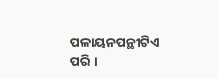ପଳାୟନପନ୍ଥୀଟିଏ ପରି ।